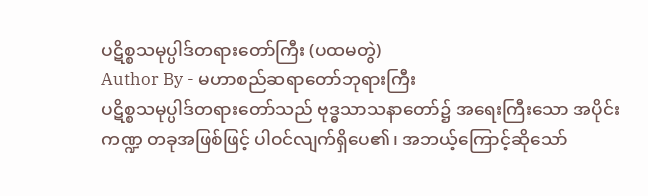ပဋိစ္စသမုပ္ပါဒ်တရားတော်ကြီး (ပထမတွဲ)
Author By - မဟာစည်ဆရာတော်ဘုရားကြီး
ပဋိစ္စသမုပ္ပါဒ်တရားတော်သည် ဗုဒ္ဓသာသနာတော်၌ အရေးကြီးသော အပိုင်းကဏ္ဍ တခုအဖြစ်ဖြင့် ပါဝင်လျက်ရှိပေ၏၊ အဘယ့်ကြောင့်ဆိုသော်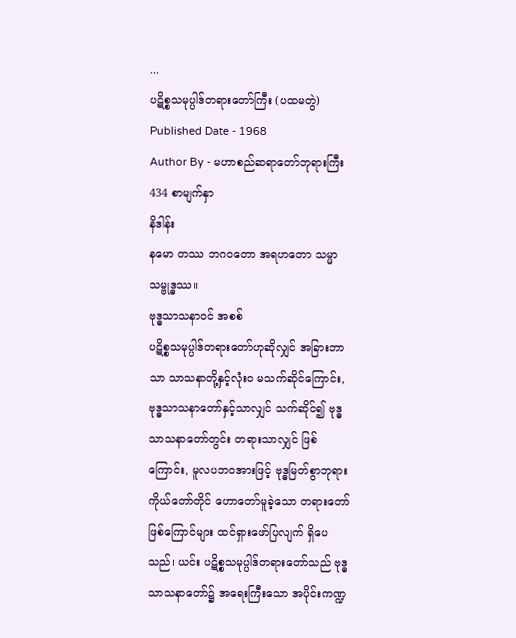...
ပဋိစ္စသမုပ္ပါဒ်တရားတော်ကြီး (ပထမတွဲ)
Published Date - 1968
Author By - မဟာစည်ဆရာတော်ဘုရားကြီး
434 စာမျက်နှာ
နိဒါန်း
နမော တဿ ဘဂဝတော အရဟတော သမ္မာသမ္ဗုဒ္ဓဿ။
ဗုဒ္ဓသာသနာဝင် အစစ်
ပဋိစ္စသမုပ္ပါဒ်တရားတော်ဟုဆိုလျှင် အခြားဘာသာ သာသနာတို့နှင့်လုံးဝ မသက်ဆိုင်ကြောင်း, ဗုဒ္ဓသာသနာတော်နှင့်သာလျှင် သက်ဆိုင်၍ ဗုဒ္ဓသာသနာတော်တွင်း တရားသာလျှင် ဖြစ်ကြောင်း, မူလပဘဝအားဖြင့် ဗုဒ္ဓမြတ်စွာဘုရား ကိုယ်တော်တိုင် ဟောတော်မူခဲ့သော တရားတော် ဖြစ်ကြောင်များ ထင်ရှားဖော်ပြလျက် ရှိပေသည်၊ ယင်း ပဋိစ္စသမုပ္ပါဒ်တရားတော်သည် ဗုဒ္ဓသာသနာတော်၌ အရေးကြီးသော အပိုင်းကဏ္ဍ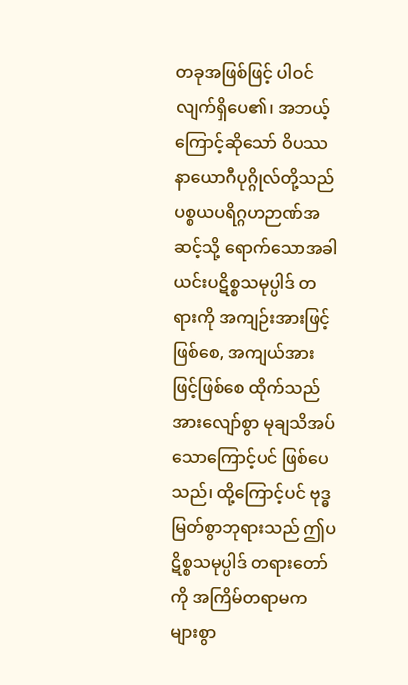တခုအဖြစ်ဖြင့် ပါဝင်လျက်ရှိပေ၏၊ အဘယ့်ကြောင့်ဆိုသော် ဝိပဿနာယောဂီပုဂ္ဂိုလ်တို့သည် ပစ္စယပရိဂ္ဂဟဉာဏ်အဆင့်သို့ ရောက်သောအခါ ယင်းပဋိစ္စသမုပ္ပါဒ် တရားကို အကျဉ်းအားဖြင့်ဖြစ်စေ, အကျယ်အားဖြင့်ဖြစ်စေ ထိုက်သည်အားလျော်စွာ မုချသိအပ်သောကြောင့်ပင် ဖြစ်ပေသည်၊ ထို့ကြောင့်ပင် ဗုဒ္ဓမြတ်စွာဘုရားသည် ဤပဋိစ္စသမုပ္ပါဒ် တရားတော်ကို အကြိမ်တရာမက များစွာ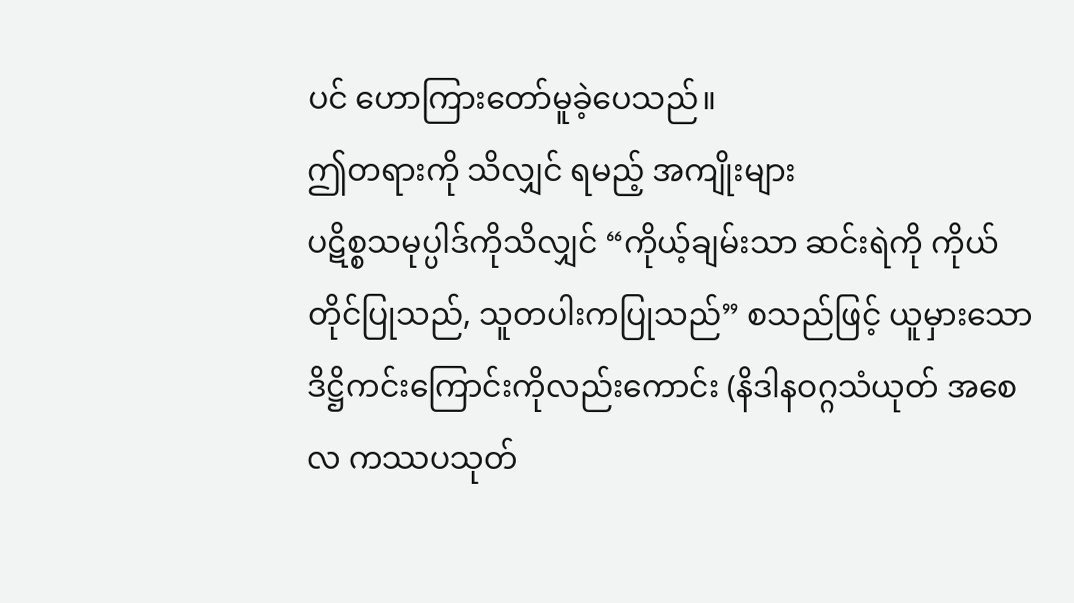ပင် ဟောကြားတော်မူခဲ့ပေသည်။
ဤတရားကို သိလျှင် ရမည့် အကျိုးများ
ပဋိစ္စသမုပ္ပါဒ်ကိုသိလျှင် “ကိုယ့်ချမ်းသာ ဆင်းရဲကို ကိုယ်တိုင်ပြုသည်, သူတပါးကပြုသည်” စသည်ဖြင့် ယူမှားသော ဒိဋ္ဌိကင်းကြောင်းကိုလည်းကောင်း (နိဒါနဝဂ္ဂသံယုတ် အစေလ ကဿပသုတ်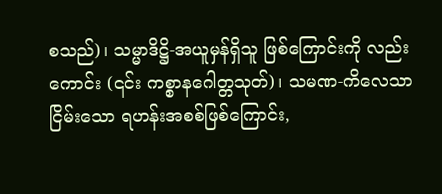စသည်)၊ သမ္မာဒိဋ္ဌိ-အယူမှန်ရှိသူ ဖြစ်ကြောင်းကို လည်းကောင်း (၎င်း ကစ္စာနဂေါတ္တသုတ်)၊ သမဏ-ကိလေသာငြိမ်းသော ရဟန်းအစစ်ဖြစ်ကြောင်း,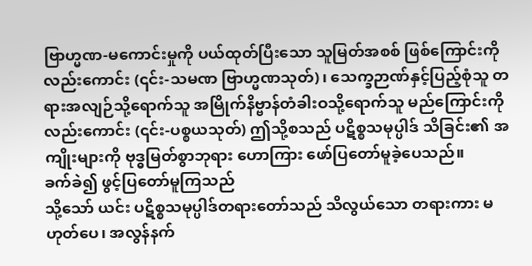ဗြာဟ္မဏ-မကောင်းမှုကို ပယ်ထုတ်ပြီးသော သူမြတ်အစစ် ဖြစ်ကြောင်းကိုလည်းကောင်း (၎င်း-သမဏ ဗြာဟ္မဏသုတ်)၊ သေက္ခဉာဏ်နှင့်ပြည့်စုံသူ တရားအလျဉ်သို့ရောက်သူ အမြိုက်နိဗ္ဗာန်တံခါးဝသို့ရောက်သူ မည်ကြောင်းကိုလည်းကောင်း (၎င်း-ပစ္စယသုတ်) ဤသို့စသည် ပဋိစ္စသမုပ္ပါဒ် သိခြင်း၏ အကျိုးများကို ဗုဒ္ဓမြတ်စွာဘုရား ဟောကြား ဖော်ပြတော်မူခဲ့ပေသည်။
ခက်ခဲ၍ ဖွင့်ပြတော်မူကြသည်
သို့သော် ယင်း ပဋိစ္စသမုပ္ပါဒ်တရားတော်သည် သိလွယ်သော တရားကား မဟုတ်ပေ၊ အလွန်နက်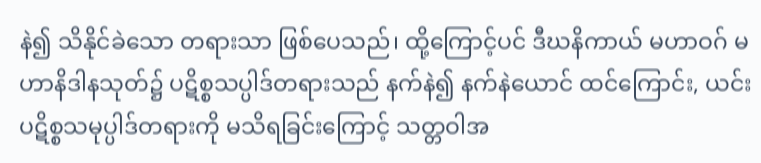နဲ၍ သိနိုင်ခဲသော တရားသာ ဖြစ်ပေသည်၊ ထို့ကြောင့်ပင် ဒီဃနိကာယ် မဟာဝဂ် မဟာနိဒါနသုတ်၌ ပဋိစ္စသပ္ပါဒ်တရားသည် နက်နဲ၍ နက်နဲယောင် ထင်ကြောင်း, ယင်း ပဋိစ္စသမုပ္ပါဒ်တရားကို မသိရခြင်းကြောင့် သတ္တဝါအ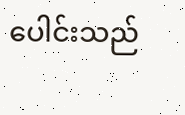ပေါင်းသည်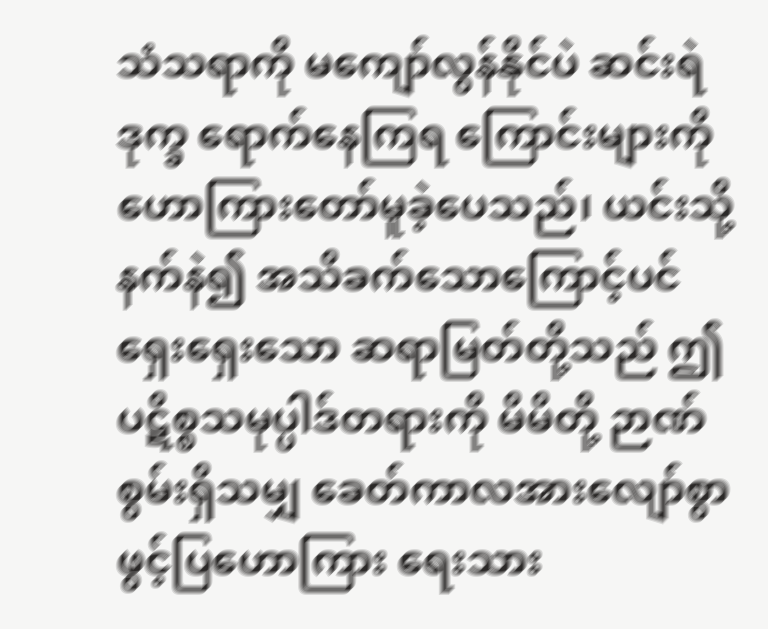သံသရာကို မကျော်လွန်နိုင်ပဲ ဆင်းရဲဒုက္ခ ရောက်နေကြရ ကြောင်းများကို ဟောကြားတော်မူခဲ့ပေသည်၊ ယင်းသို့ နက်နဲ၍ အသိခက်သောကြောင့်ပင် ရှေးရှေးသော ဆရာမြတ်တို့သည် ဤပဋိစ္စသမုပ္ပါဒ်တရားကို မိမိတို့ ဉာဏ်စွမ်းရှိသမျှ ခေတ်ကာလအားလျော်စွာ ဖွင့်ပြဟောကြား ရေးသား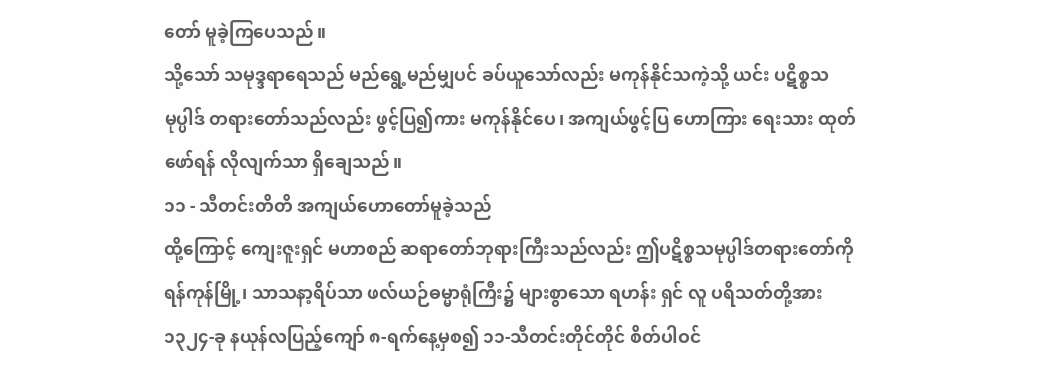တော် မူခဲ့ကြပေသည်။
သို့သော် သမုဒ္ဒရာရေသည် မည်ရွေ့မည်မျှပင် ခပ်ယူသော်လည်း မကုန်နိုင်သကဲ့သို့ ယင်း ပဋိစ္စသမုပ္ပါဒ် တရားတော်သည်လည်း ဖွင့်ပြ၍ကား မကုန်နိုင်ပေ၊ အကျယ်ဖွင့်ပြ ဟောကြား ရေးသား ထုတ်ဖော်ရန် လိုလျက်သာ ရှိချေသည်။
၁၁ - သီတင်းတိတိ အကျယ်ဟောတော်မူခဲ့သည်
ထို့ကြောင့် ကျေးဇူးရှင် မဟာစည် ဆရာတော်ဘုရားကြီးသည်လည်း ဤပဋိစ္စသမုပ္ပါဒ်တရားတော်ကို ရန်ကုန်မြို့၊ သာသနာ့ရိပ်သာ ဖလ်ယဉ်ဓမ္မာရုံကြီး၌ များစွာသော ရဟန်း ရှင် လူ ပရိသတ်တို့အား ၁၃၂၄-ခု နယုန်လပြည့်ကျော် ၈-ရက်နေ့မှစ၍ ၁၁-သီတင်းတိုင်တိုင် စိတ်ပါဝင်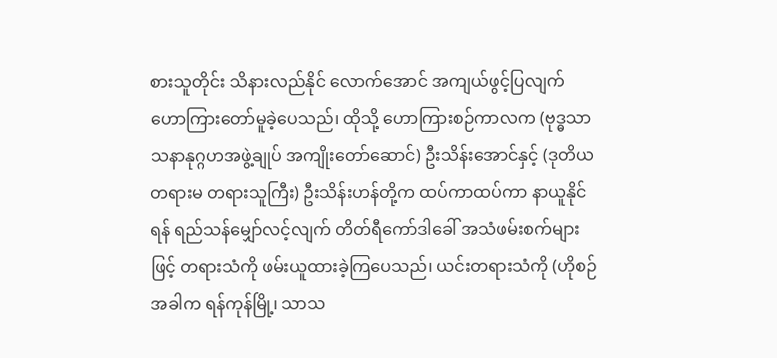စားသူတိုင်း သိနားလည်နိုင် လောက်အောင် အကျယ်ဖွင့်ပြလျက် ဟောကြားတော်မူခဲ့ပေသည်၊ ထိုသို့ ဟောကြားစဉ်ကာလက (ဗုဒ္ဓသာသနာနုဂ္ဂဟအဖွဲ့ချုပ် အကျိုးတော်ဆောင်) ဦးသိန်းအောင်နှင့် (ဒုတိယတရားမ တရားသူကြီး) ဦးသိန်းဟန်တို့က ထပ်ကာထပ်ကာ နာယူနိုင်ရန် ရည်သန်မျှော်လင့်လျက် တိတ်ရီကော်ဒါခေါ် အသံဖမ်းစက်များဖြင့် တရားသံကို ဖမ်းယူထားခဲ့ကြပေသည်၊ ယင်းတရားသံကို (ဟိုစဉ်အခါက ရန်ကုန်မြို့၊ သာသ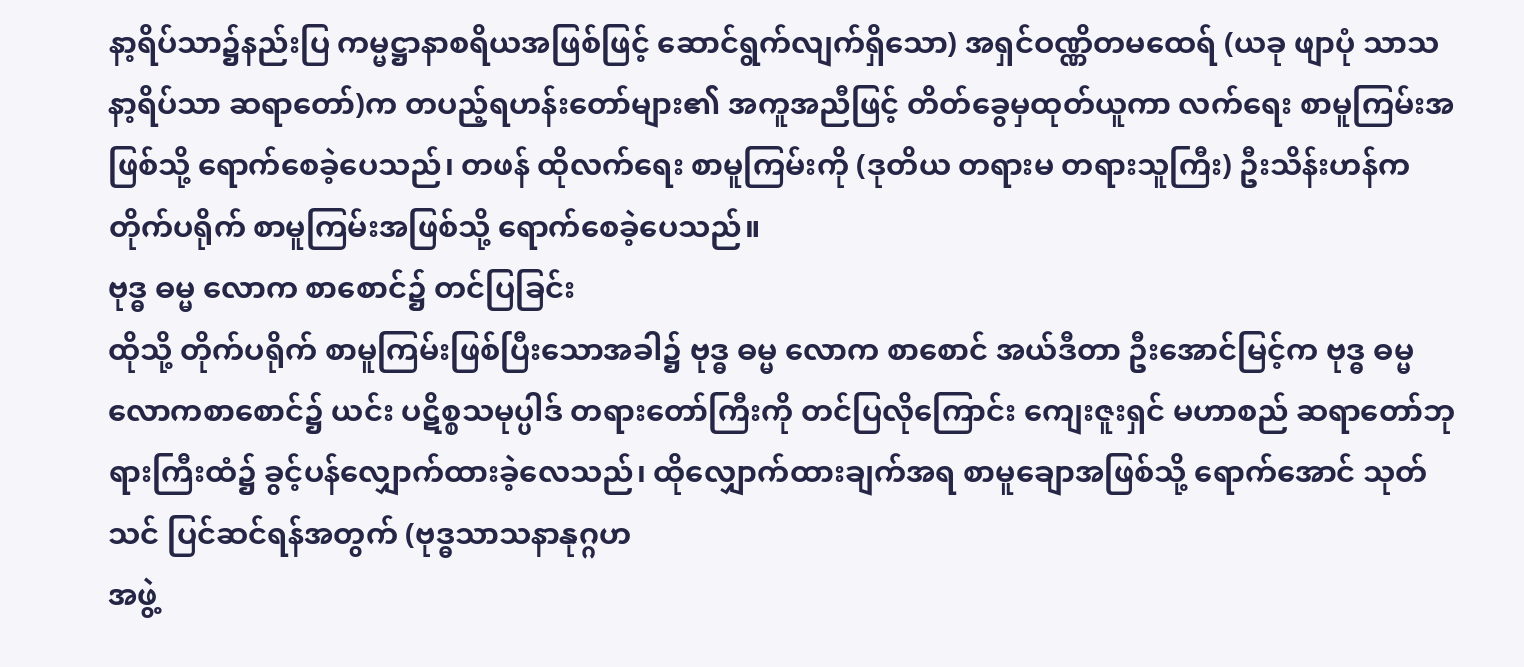နာ့ရိပ်သာ၌နည်းပြ ကမ္မဋ္ဌာနာစရိယအဖြစ်ဖြင့် ဆောင်ရွက်လျက်ရှိသော) အရှင်ဝဏ္ဏိတမထေရ် (ယခု ဖျာပုံ သာသနာ့ရိပ်သာ ဆရာတော်)က တပည့်ရဟန်းတော်များ၏ အကူအညီဖြင့် တိတ်ခွေမှထုတ်ယူကာ လက်ရေး စာမူကြမ်းအဖြစ်သို့ ရောက်စေခဲ့ပေသည်၊ တဖန် ထိုလက်ရေး စာမူကြမ်းကို (ဒုတိယ တရားမ တရားသူကြီး) ဦးသိန်းဟန်က တိုက်ပရိုက် စာမူကြမ်းအဖြစ်သို့ ရောက်စေခဲ့ပေသည်။
ဗုဒ္ဓ ဓမ္မ လောက စာစောင်၌ တင်ပြခြင်း
ထိုသို့ တိုက်ပရိုက် စာမူကြမ်းဖြစ်ပြီးသောအခါ၌ ဗုဒ္ဓ ဓမ္မ လောက စာစောင် အယ်ဒီတာ ဦးအောင်မြင့်က ဗုဒ္ဓ ဓမ္မ လောကစာစောင်၌ ယင်း ပဋိစ္စသမုပ္ပါဒ် တရားတော်ကြီးကို တင်ပြလိုကြောင်း ကျေးဇူးရှင် မဟာစည် ဆရာတော်ဘုရားကြီးထံ၌ ခွင့်ပန်လျှောက်ထားခဲ့လေသည်၊ ထိုလျှောက်ထားချက်အရ စာမူချောအဖြစ်သို့ ရောက်အောင် သုတ်သင် ပြင်ဆင်ရန်အတွက် (ဗုဒ္ဓသာသနာနုဂ္ဂဟ
အဖွဲ့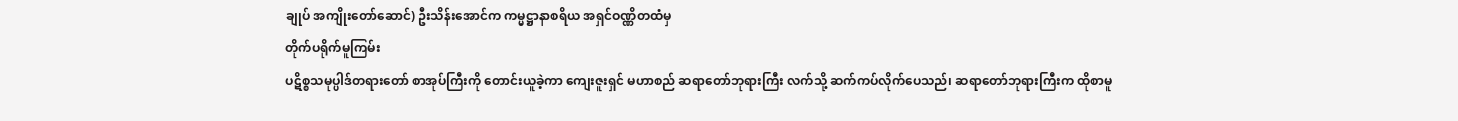ချုပ် အကျိုးတော်ဆောင်) ဦးသိန်းအောင်က ကမ္မဋ္ဌာနာစရိယ အရှင်ဝဏ္ဏိတထံမှ
တိုက်ပရိုက်မူကြမ်း
ပဋိစ္စသမုပ္ပါဒ်တရားတော် စာအုပ်ကြီးကို တောင်းယူခဲ့ကာ ကျေးဇူးရှင် မဟာစည် ဆရာတော်ဘုရားကြီး လက်သို့ ဆက်ကပ်လိုက်ပေသည်၊ ဆရာတော်ဘုရားကြီးက ထိုစာမူ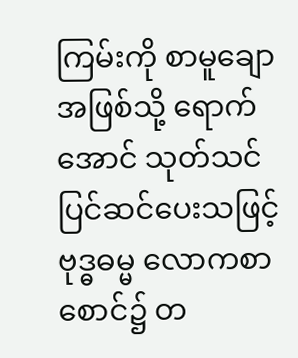ကြမ်းကို စာမူချောအဖြစ်သို့ ရောက်အောင် သုတ်သင် ပြင်ဆင်ပေးသဖြင့် ဗုဒ္ဓဓမ္မ လောကစာစောင်၌ တ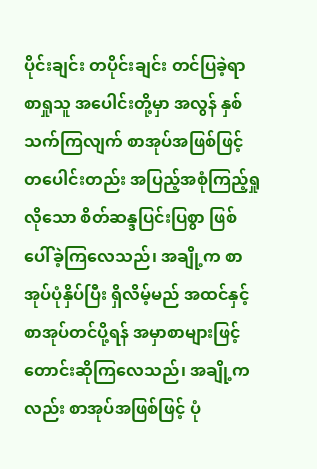ပိုင်းချင်း တပိုင်းချင်း တင်ပြခဲ့ရာ စာရှုသူ အပေါင်းတို့မှာ အလွန် နှစ်သက်ကြလျက် စာအုပ်အဖြစ်ဖြင့် တပေါင်းတည်း အပြည့်အစုံကြည့်ရှုလိုသော စိတ်ဆန္ဒပြင်းပြစွာ ဖြစ်ပေါ်ခဲ့ကြလေသည်၊ အချို့က စာအုပ်ပုံနှိပ်ပြီး ရှိလိမ့်မည် အထင်နှင့်စာအုပ်တင်ပို့ရန် အမှာစာများဖြင့် တောင်းဆိုကြလေသည်၊ အချို့ကလည်း စာအုပ်အဖြစ်ဖြင့် ပုံ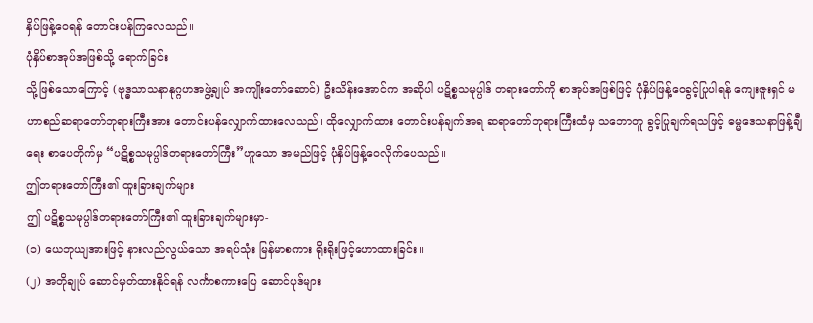နှိပ်ဖြန့်ဝေရန် တောင်းပန်ကြလေသည်။
ပုံနှိပ်စာအုပ်အဖြစ်သို့ ရောက်ခြင်း
သို့ဖြစ်သောကြောင့် (ဗုဒ္ဓသာသနာနုဂ္ဂဟအဖွဲ့ချုပ် အကျိုးတော်ဆောင်) ဦးသိန်းအောင်က အဆိုပါ ပဋိစ္စသမုပ္ပါဒ် တရားတော်ကို စာအုပ်အဖြစ်ဖြင့် ပုံနှိပ်ဖြန့်ဝေခွင့်ပြုပါရန် ကျေးဇူးရှင် မဟာစည်ဆရာတော်ဘုရားကြီးအား တောင်းပန်လျှောက်ထားလေသည်၊ ထိုလျှောက်ထား တောင်းပန်ချက်အရ ဆရာတော်ဘုရားကြီးထံမှ သဘောတူ ခွင့်ပြုချက်ရသဖြင့် ဓမ္မဒေသနာဖြန့်ချီရေး စာပေတိုက်မှ “ပဋိစ္စသမုပ္ပါဒ်တရားတော်ကြီး”ဟူသော အမည်ဖြင့် ပုံနှိပ်ဖြန့်ဝေလိုက်ပေသည်။
ဤတရားတော်ကြီး၏ ထူးခြားချက်များ
ဤ ပဋိစ္စသမုပ္ပါဒ်တရားတော်ကြီး၏ ထူးခြားချက်များမှာ-
(၁) ယေဘုယျအားဖြင့် နားလည်လွယ်သော အရပ်သုံး မြန်မာစကား ရိုးရိုးဖြင့်ဟောထားခြင်း။
(၂) အတိုချုပ် ဆောင်မှတ်ထားနိုင်ရန် လင်္ကာစကားပြေ ဆောင်ပုဒ်များ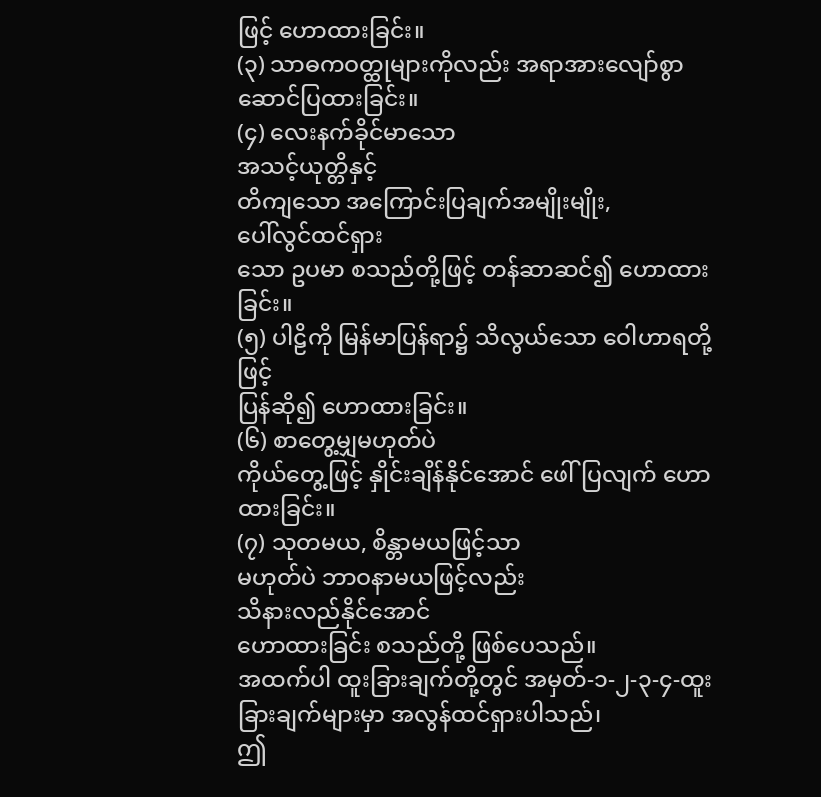ဖြင့် ဟောထားခြင်း။
(၃) သာဓကဝတ္ထုများကိုလည်း အရာအားလျော်စွာ ဆောင်ပြထားခြင်း။
(၄) လေးနက်ခိုင်မာသော
အသင့်ယုတ္တိနှင့်
တိကျသော အကြောင်းပြချက်အမျိုးမျိုး,
ပေါ်လွင်ထင်ရှား
သော ဥပမာ စသည်တို့ဖြင့် တန်ဆာဆင်၍ ဟောထားခြင်း။
(၅) ပါဠိကို မြန်မာပြန်ရာ၌ သိလွယ်သော ဝေါဟာရတို့ဖြင့်
ပြန်ဆို၍ ဟောထားခြင်း။
(၆) စာတွေ့မျှမဟုတ်ပဲ
ကိုယ်တွေ့ဖြင့် နှိုင်းချိန်နိုင်အောင် ဖေါ်ပြလျက် ဟောထားခြင်း။
(၇) သုတမယ, စိန္တာမယဖြင့်သာ
မဟုတ်ပဲ ဘာဝနာမယဖြင့်လည်း
သိနားလည်နိုင်အောင်
ဟောထားခြင်း စသည်တို့ ဖြစ်ပေသည်။
အထက်ပါ ထူးခြားချက်တို့တွင် အမှတ်-၁-၂-၃-၄-ထူးခြားချက်များမှာ အလွန်ထင်ရှားပါသည်၊
ဤ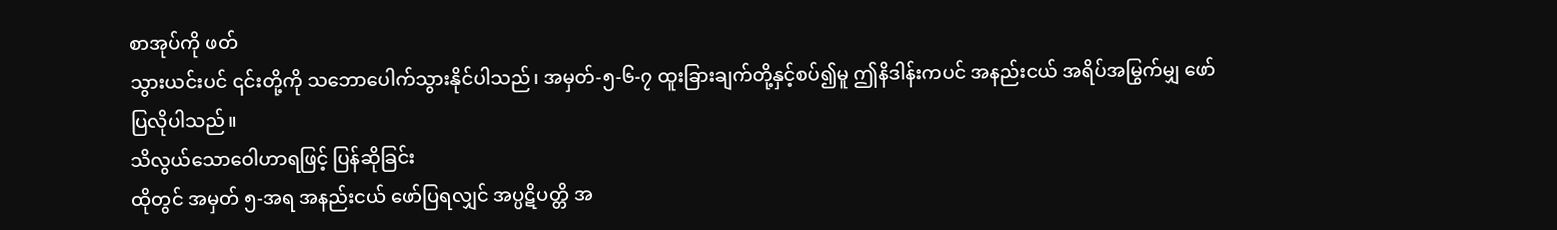စာအုပ်ကို ဖတ်
သွားယင်းပင် ၎င်းတို့ကို သဘောပေါက်သွားနိုင်ပါသည်၊ အမှတ်-၅-၆-၇ ထူးခြားချက်တို့နှင့်စပ်၍မူ ဤနိဒါန်းကပင် အနည်းငယ် အရိပ်အမြွက်မျှ ဖော်ပြလိုပါသည်။
သိလွယ်သောဝေါဟာရဖြင့် ပြန်ဆိုခြင်း
ထိုတွင် အမှတ် ၅-အရ အနည်းငယ် ဖော်ပြရလျှင် အပ္ပဋိပတ္တိ အ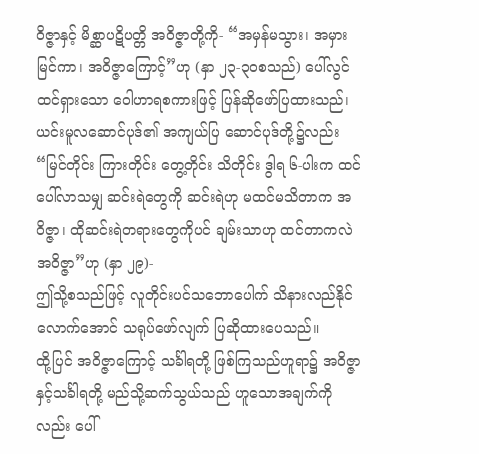ဝိဇ္ဇာနှင့် မိစ္ဆာပဋိပတ္တိ အဝိဇ္ဇာတို့ကို- “အမှန်မသွား၊ အမှားမြင်ကာ၊ အဝိဇ္ဇာကြောင့်”ဟု (နှာ ၂၃-၃၀စသည်) ပေါ်လွင်ထင်ရှားသော ဝေါဟာရစကားဖြင့် ပြန်ဆိုဖော်ပြထားသည်၊ ယင်းမူလဆောင်ပုဒ်၏ အကျယ်ပြ ဆောင်ပုဒ်တို့၌လည်း “မြင်တိုင်း ကြားတိုင်း တွေ့တိုင်း သိတိုင်း ဒွါရ ၆-ပါးက ထင်ပေါ်လာသမျှ ဆင်းရဲတွေကို ဆင်းရဲဟု မထင်မသိတာက အဝိဇ္ဇာ၊ ထိုဆင်းရဲတရားတွေကိုပင် ချမ်းသာဟု ထင်တာကလဲ အဝိဇ္ဇာ”ဟု (နှာ ၂၉)-
ဤသို့စသည်ဖြင့် လူတိုင်းပင်သဘောပေါက် သိနားလည်နိုင်လောက်အောင် သရုပ်ဖော်လျက် ပြဆိုထားပေသည်။
ထို့ပြင် အဝိဇ္ဇာကြောင့် သင်္ခါရတို့ ဖြစ်ကြသည်ဟူရာ၌ အဝိဇ္ဇာနှင့်သင်္ခါရတို့ မည်သို့ဆက်သွယ်သည် ဟူသောအချက်ကိုလည်း ပေါ်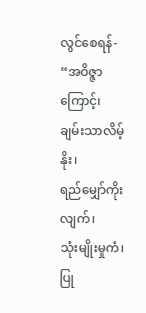လွင်စေရန်-
“အဝိဇ္ဇာကြောင့်၊
ချမ်းသာလိမ့်နိုး၊
ရည်မျှော်ကိုးလျက်၊
သုံးမျိုးမှုကံ၊
ပြု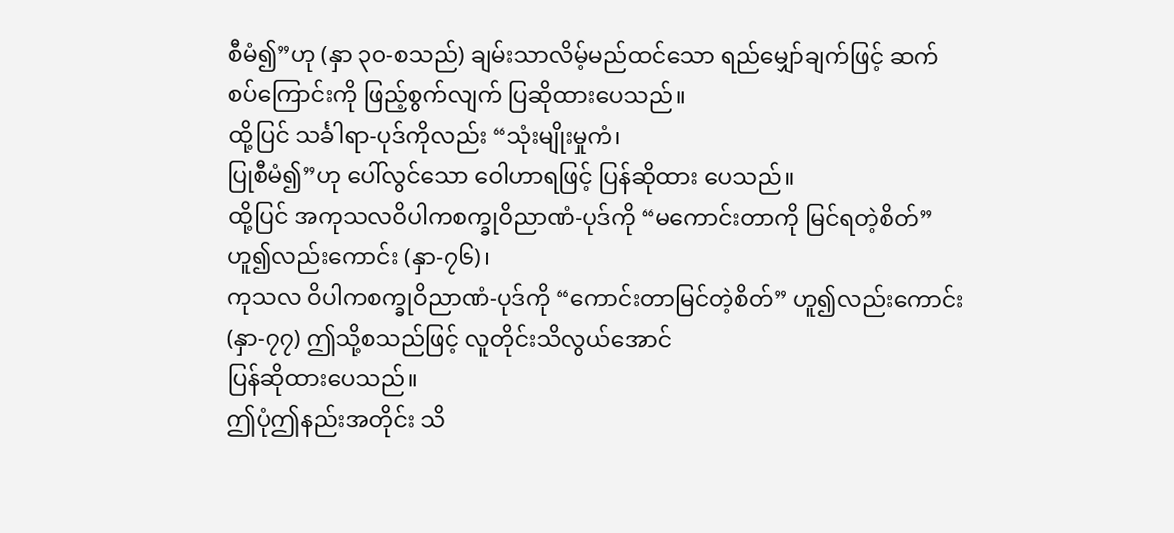စီမံ၍”ဟု (နှာ ၃၀-စသည်) ချမ်းသာလိမ့်မည်ထင်သော ရည်မျှော်ချက်ဖြင့် ဆက်စပ်ကြောင်းကို ဖြည့်စွက်လျက် ပြဆိုထားပေသည်။
ထို့ပြင် သင်္ခါရာ-ပုဒ်ကိုလည်း “သုံးမျိုးမှုကံ၊
ပြုစီမံ၍”ဟု ပေါ်လွင်သော ဝေါဟာရဖြင့် ပြန်ဆိုထား ပေသည်။
ထို့ပြင် အကုသလဝိပါကစက္ခုဝိညာဏံ-ပုဒ်ကို “မကောင်းတာကို မြင်ရတဲ့စိတ်”ဟူ၍လည်းကောင်း (နှာ-၇၆)၊
ကုသလ ဝိပါကစက္ခုဝိညာဏံ-ပုဒ်ကို “ကောင်းတာမြင်တဲ့စိတ်” ဟူ၍လည်းကောင်း (နှာ-၇၇) ဤသို့စသည်ဖြင့် လူတိုင်းသိလွယ်အောင်
ပြန်ဆိုထားပေသည်။
ဤပုံဤနည်းအတိုင်း သိ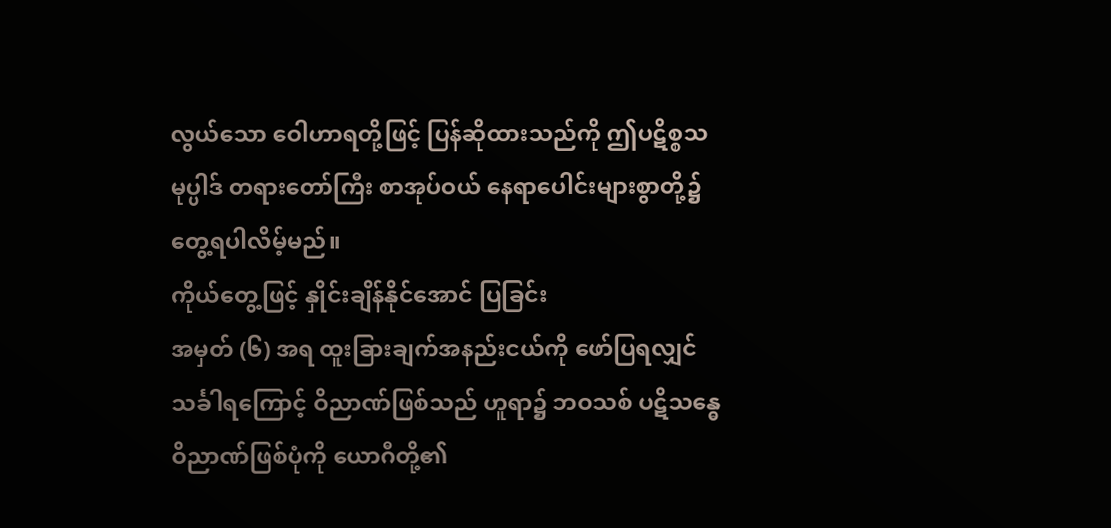လွယ်သော ဝေါဟာရတို့ဖြင့် ပြန်ဆိုထားသည်ကို ဤပဋိစ္စသမုပ္ပါဒ် တရားတော်ကြီး စာအုပ်ဝယ် နေရာပေါင်းများစွာတို့၌ တွေ့ရပါလိမ့်မည်။
ကိုယ်တွေ့ဖြင့် နှိုင်းချိန်နိုင်အောင် ပြခြင်း
အမှတ် (၆) အရ ထူးခြားချက်အနည်းငယ်ကို ဖော်ပြရလျှင် သင်္ခါရကြောင့် ဝိညာဏ်ဖြစ်သည် ဟူရာ၌ ဘဝသစ် ပဋိသန္ဓေဝိညာဏ်ဖြစ်ပုံကို ယောဂီတို့၏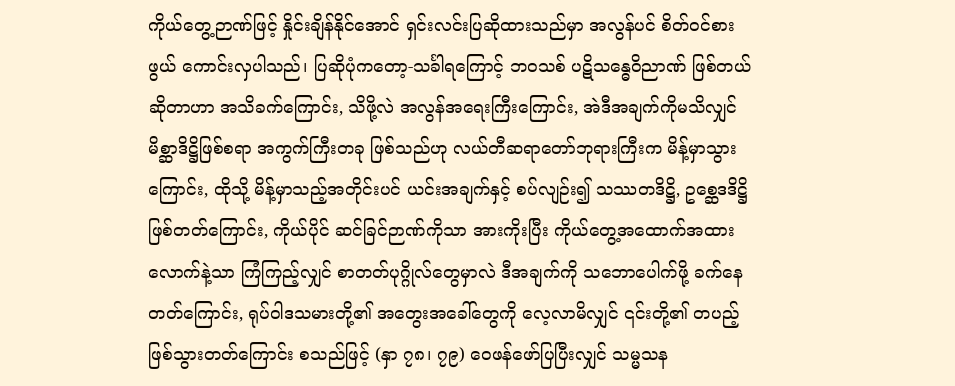ကိုယ်တွေ့ဉာဏ်ဖြင့် နှိုင်းချိန်နိုင်အောင် ရှင်းလင်းပြဆိုထားသည်မှာ အလွန်ပင် စိတ်ဝင်စားဖွယ် ကောင်းလှပါသည်၊ ပြဆိုပုံကတော့-သင်္ခါရကြောင့် ဘဝသစ် ပဋိသန္ဓေဝိညာဏ် ဖြစ်တယ်ဆိုတာဟာ အသိခက်ကြောင်း, သိဖို့လဲ အလွန်အရေးကြီးကြောင်း, အဲဒီအချက်ကိုမသိလျှင် မိစ္ဆာဒိဋ္ဌိဖြစ်စရာ အကွက်ကြီးတခု ဖြစ်သည်ဟု လယ်တီဆရာတော်ဘုရားကြီးက မိန့်မှာသွားကြောင်း, ထိုသို့ မိန့်မှာသည့်အတိုင်းပင် ယင်းအချက်နှင့် စပ်လျဉ်း၍ သဿတဒိဋ္ဌိ, ဥစ္ဆေဒဒိဋ္ဌိ ဖြစ်တတ်ကြောင်း, ကိုယ်ပိုင် ဆင်ခြင်ဉာဏ်ကိုသာ အားကိုးပြီး ကိုယ်တွေ့အထောက်အထားလောက်နဲ့သာ ကြံကြည့်လျှင် စာတတ်ပုဂ္ဂိုလ်တွေမှာလဲ ဒီအချက်ကို သဘောပေါက်ဖို့ ခက်နေတတ်ကြောင်း, ရုပ်ဝါဒသမားတို့၏ အတွေးအခေါ်တွေကို လေ့လာမိလျှင် ၎င်းတို့၏ တပည့်ဖြစ်သွားတတ်ကြောင်း စသည်ဖြင့် (နှာ ၇၈၊ ၇၉) ဝေဖန်ဖော်ပြပြီးလျှင် သမ္မသန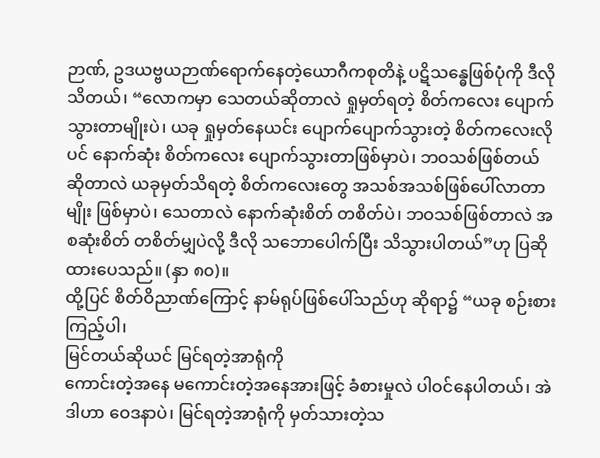ဉာဏ်, ဥဒယဗ္ဗယဉာဏ်ရောက်နေတဲ့ယောဂီကစုတိနဲ့ ပဋိသန္ဓေဖြစ်ပုံကို ဒီလိုသိတယ်၊ “လောကမှာ သေတယ်ဆိုတာလဲ ရှုမှတ်ရတဲ့ စိတ်ကလေး ပျောက်သွားတာမျိုးပဲ၊ ယခု ရှုမှတ်နေယင်း ပျောက်ပျောက်သွားတဲ့ စိတ်ကလေးလိုပင် နောက်ဆုံး စိတ်ကလေး ပျောက်သွားတာဖြစ်မှာပဲ၊ ဘဝသစ်ဖြစ်တယ် ဆိုတာလဲ ယခုမှတ်သိရတဲ့ စိတ်ကလေးတွေ အသစ်အသစ်ဖြစ်ပေါ်လာတာမျိုး ဖြစ်မှာပဲ၊ သေတာလဲ နောက်ဆုံးစိတ် တစိတ်ပဲ၊ ဘဝသစ်ဖြစ်တာလဲ အစဆုံးစိတ် တစိတ်မျှပဲလို့ ဒီလို သဘောပေါက်ပြီး သိသွားပါတယ်”ဟု ပြဆိုထားပေသည်။ (နှာ ၈၀)။
ထို့ပြင် စိတ်ဝိညာဏ်ကြောင့် နာမ်ရုပ်ဖြစ်ပေါ်သည်ဟု ဆိုရာ၌ “ယခု စဉ်းစားကြည့်ပါ၊
မြင်တယ်ဆိုယင် မြင်ရတဲ့အာရုံကို
ကောင်းတဲ့အနေ မကောင်းတဲ့အနေအားဖြင့် ခံစားမှုလဲ ပါဝင်နေပါတယ်၊ အဲဒါဟာ ဝေဒနာပဲ၊ မြင်ရတဲ့အာရုံကို မှတ်သားတဲ့သ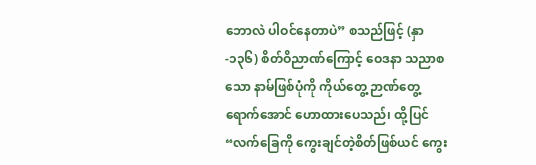ဘောလဲ ပါဝင်နေတာပဲ” စသည်ဖြင့် (နှာ-၁၃၆) စိတ်ဝိညာဏ်ကြောင့် ဝေဒနာ သညာစသော နာမ်ဖြစ်ပုံကို ကိုယ်တွေ့ ဉာဏ်တွေ့ ရောက်အောင် ဟောထားပေသည်၊ ထို့ပြင် “လက်ခြေကို ကွေးချင်တဲ့စိတ်ဖြစ်ယင် ကွေး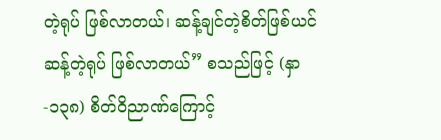တဲ့ရုပ် ဖြစ်လာတယ်၊ ဆန့်ချင်တဲ့စိတ်ဖြစ်ယင် ဆန့်တဲ့ရုပ် ဖြစ်လာတယ်” စသည်ဖြင့် (နှာ-၁၃၈) စိတ်ဝိညာဏ်ကြောင့်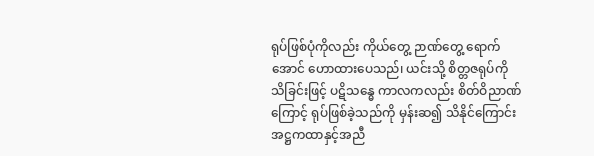ရုပ်ဖြစ်ပုံကိုလည်း ကိုယ်တွေ့ ဉာဏ်တွေ့ ရောက်အောင် ဟောထားပေသည်၊ ယင်းသို့ စိတ္တဇရုပ်ကို သိခြင်းဖြင့် ပဋိသန္ဓေ ကာလကလည်း စိတ်ဝိညာဏ်ကြောင့် ရုပ်ဖြစ်ခဲ့သည်ကို မှန်းဆ၍ သိနိုင်ကြောင်း အဋ္ဌကထာနှင့်အညီ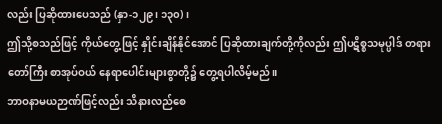လည်း ပြဆိုထားပေသည် (နှာ-၁၂၉၊ ၁၃၀)၊
ဤသို့စသည်ဖြင့် ကိုယ်တွေ့ဖြင့် နှိုင်းချိန်နိုင်အောင် ပြဆိုထားချက်တို့ကိုလည်း ဤပဋိစ္စသမုပ္ပါဒ် တရားတော်ကြီး စာအုပ်ဝယ် နေရာပေါင်းများစွာတို့၌ တွေ့ရပါလိမ့်မည်။
ဘာဝနာမယဉာဏ်ဖြင့်လည်း သိနားလည်စေ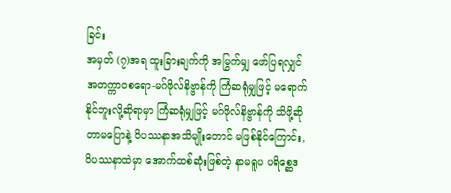ခြင်း
အမှတ် (၇)အရ ထူးခြားချက်ကို အမြွက်မျှ ဖော်ပြရလျှင် အတက္ကာဝစရော-မဂ်ဖိုလ်နိဗ္ဗာန်ကို ကြံဆရုံမျှဖြင့် မရောက်နိုင်ဘူးလို့ဆိုရာမှာ ကြံဆရုံမျှဖြင့် မဂ်ဖိုလ်နိဗ္ဗာန်ကို သိဖို့ဆိုတာမပြောနဲ့ ဝိပဿနာအသိမျိုးတောင် မဖြစ်နိုင်ကြောင်း, ဝိပဿနာထဲမှာ အောက်ထစ်ဆုံးဖြစ်တဲ့ နာမရူပ ပရိစ္ဆေဒ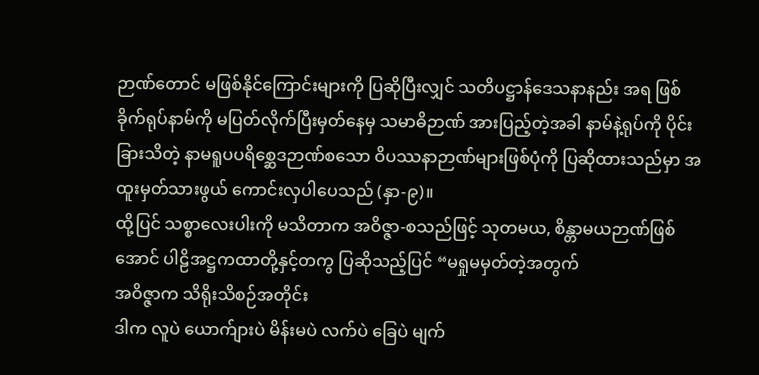ဉာဏ်တောင် မဖြစ်နိုင်ကြောင်းများကို ပြဆိုပြီးလျှင် သတိပဋ္ဌာန်ဒေသနာနည်း အရ ဖြစ်ခိုက်ရုပ်နာမ်ကို မပြတ်လိုက်ပြီးမှတ်နေမှ သမာဓိဉာဏ် အားပြည့်တဲ့အခါ နာမ်နဲ့ရုပ်ကို ပိုင်းခြားသိတဲ့ နာမရူပပရိစ္ဆေဒဉာဏ်စသော ဝိပဿနာဉာဏ်များဖြစ်ပုံကို ပြဆိုထားသည်မှာ အထူးမှတ်သားဖွယ် ကောင်းလှပါပေသည် (နှာ-၉)။
ထို့ပြင် သစ္စာလေးပါးကို မသိတာက အဝိဇ္ဇာ-စသည်ဖြင့် သုတမယ, စိန္တာမယဉာဏ်ဖြစ်အောင် ပါဠိအဋ္ဌကထာတို့နှင့်တကွ ပြဆိုသည့်ပြင် “မရှုမမှတ်တဲ့အတွက်
အဝိဇ္ဇာက သိရိုးသိစဉ်အတိုင်း
ဒါက လူပဲ ယောက်ျားပဲ မိန်းမပဲ လက်ပဲ ခြေပဲ မျက်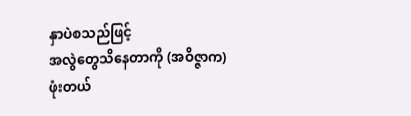နှာပဲစသည်ဖြင့်
အလွဲတွေသိနေတာကို (အဝိဇ္ဇာက) ဖုံးတယ်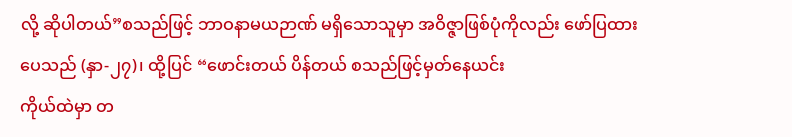လို့ ဆိုပါတယ်”စသည်ဖြင့် ဘာဝနာမယဉာဏ် မရှိသောသူမှာ အဝိဇ္ဇာဖြစ်ပုံကိုလည်း ဖော်ပြထားပေသည် (နှာ-၂၇)၊ ထို့ပြင် “ဖောင်းတယ် ပိန်တယ် စသည်ဖြင့်မှတ်နေယင်း
ကိုယ်ထဲမှာ တ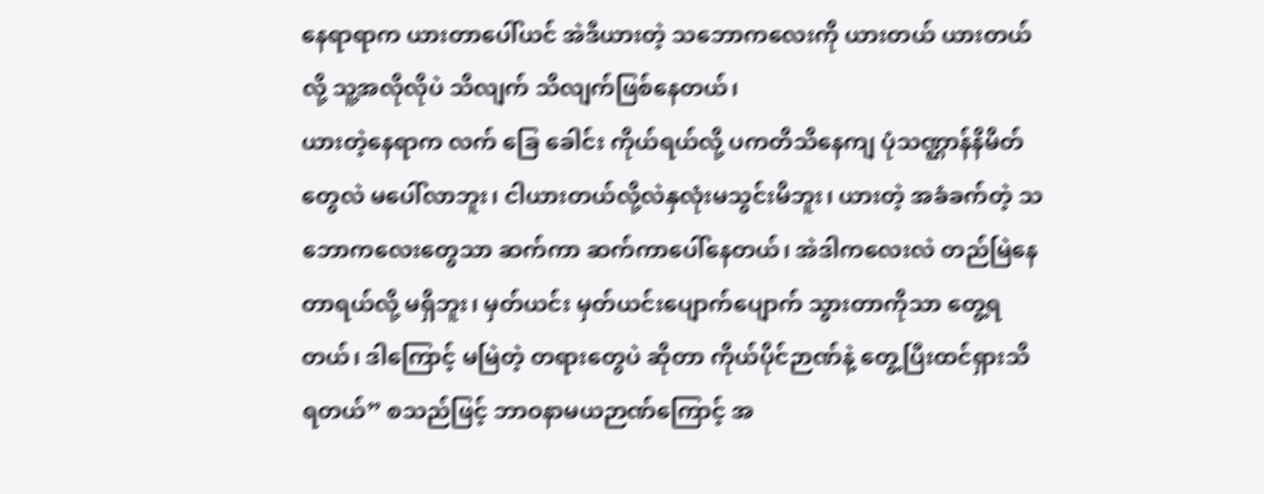နေရာရာက ယားတာပေါ်ယင် အဲဒီယားတဲ့ သဘောကလေးကို ယားတယ် ယားတယ်လို့ သူ့အလိုလိုပဲ သိလျက် သိလျက်ဖြစ်နေတယ်၊
ယားတဲ့နေရာက လက် ခြေ ခေါင်း ကိုယ်ရယ်လို့ ပကတိသိနေကျ ပုံသဏ္ဌာန်နိမိတ်တွေလဲ မပေါ်လာဘူး၊ ငါယားတယ်လို့လဲနှလုံးမသွင်းမိဘူး၊ ယားတဲ့ အခံခက်တဲ့ သဘောကလေးတွေသာ ဆက်ကာ ဆက်ကာပေါ်နေတယ်၊ အဲဒါကလေးလဲ တည်မြဲနေတာရယ်လို့ မရှိဘူး၊ မှတ်ယင်း မှတ်ယင်းပျောက်ပျောက် သွားတာကိုသာ တွေ့ရတယ်၊ ဒါကြောင့် မမြဲတဲ့ တရားတွေပဲ ဆိုတာ ကိုယ်ပိုင်ဉာဏ်နဲ့ တွေ့ပြီးထင်ရှားသိရတယ်” စသည်ဖြင့် ဘာဝနာမယဉာဏ်ကြောင့် အ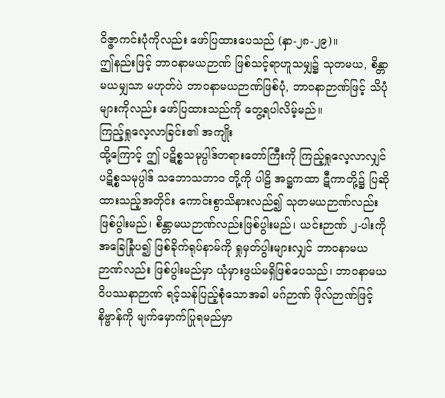ဝိဇ္ဇာကင်းပုံကိုလည်း ဖော်ပြထားပေသည် (နှာ-၂၈-၂၉)။
ဤနည်းဖြင့် ဘာဝနာမယဉာဏ် ဖြစ်သင့်ရာဟူသမျှ၌ သုတမယ, စိန္တာမယမျှသာ မဟုတ်ပဲ ဘာဝနာမယဉာဏ်ဖြစ်ပုံ, ဘာဝနာဉာဏ်ဖြင့် သိပုံများကိုလည်း ဖော်ပြထားသည်ကို တွေ့ရပါလိမ့်မည်။
ကြည့်ရှုလေ့လာခြင်း၏ အကျိုး
ထို့ကြောင့် ဤ ပဋိစ္စသမုပ္ပါဒ်တရားတော်ကြီးကို ကြည့်ရှုလေ့လာလျှင် ပဋိစ္စသမုပ္ပါဒ် သဘောသဘာဝ တို့ကို ပါဠိ အဋ္ဌကထာ ဋီကာတို့၌ ပြဆိုထားသည့်အတိုင်း ကောင်းစွာသိနားလည်၍ သုတမယဉာဏ်လည်း ဖြစ်ပွါးမည်၊ စိန္တာမယဉာဏ်လည်းဖြစ်ပွါးမည်၊ ယင်းဉာဏ် ၂-ပါးကို အခြေခြုံပ၍ ဖြစ်ခိုက်ရုပ်နာမ်ကို ရှုမှတ်ပွါးများလျှင် ဘာဝနာမယဉာဏ်လည်း ဖြစ်ပွါးမည်မှာ ယုံမှားဖွယ်မရှိဖြစ်ပေသည်၊ ဘာဝနာမယ ဝိပဿနာဉာဏ် ရင့်သန်ပြည့်စုံသောအခါ မဂ်ဉာဏ် ဖိုလ်ဉာဏ်ဖြင့် နိဗ္ဗာန်ကို မျက်မှောက်ပြုရမည်မှာ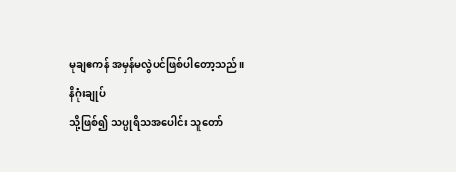မုချဧကန် အမှန်မလွဲပင်ဖြစ်ပါတော့သည်။
နိဂုံးချုပ်
သို့ဖြစ်၍ သပ္ပုရိသအပေါင်း သူတော်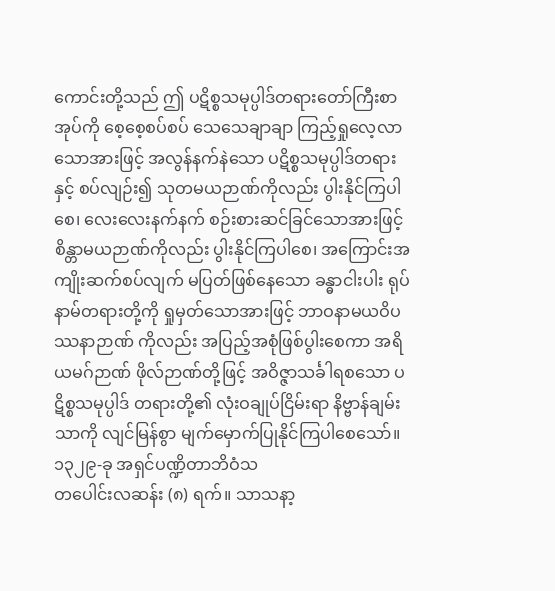ကောင်းတို့သည် ဤ ပဋိစ္စသမုပ္ပါဒ်တရားတော်ကြီးစာအုပ်ကို စေ့စေ့စပ်စပ် သေသေချာချာ ကြည့်ရှုလေ့လာသောအားဖြင့် အလွန်နက်နဲသော ပဋိစ္စသမုပ္ပါဒ်တရားနှင့် စပ်လျဉ်း၍ သုတမယဉာဏ်ကိုလည်း ပွါးနိုင်ကြပါစေ၊ လေးလေးနက်နက် စဉ်းစားဆင်ခြင်သောအားဖြင့် စိန္တာမယဉာဏ်ကိုလည်း ပွါးနိုင်ကြပါစေ၊ အကြောင်းအကျိုးဆက်စပ်လျက် မပြတ်ဖြစ်နေသော ခန္ဓာငါးပါး ရုပ်နာမ်တရားတို့ကို ရှုမှတ်သောအားဖြင့် ဘာဝနာမယဝိပဿနာဉာဏ် ကိုလည်း အပြည့်အစုံဖြစ်ပွါးစေကာ အရိယမဂ်ဉာဏ် ဖိုလ်ဉာဏ်တို့ဖြင့် အဝိဇ္ဇာသင်္ခါရစသော ပဋိစ္စသမုပ္ပါဒ် တရားတို့၏ လုံးဝချုပ်ငြိမ်းရာ နိဗ္ဗာန်ချမ်းသာကို လျင်မြန်စွာ မျက်မှောက်ပြုနိုင်ကြပါစေသော်။
၁၃၂၉-ခု အရှင်ပဏ္ဍိတာဘိဝံသ
တပေါင်းလဆန်း (၈) ရက်။ သာသနာ့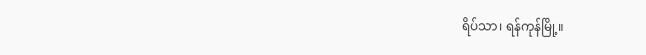ရိပ်သာ၊ ရန်ကုန်မြို့။